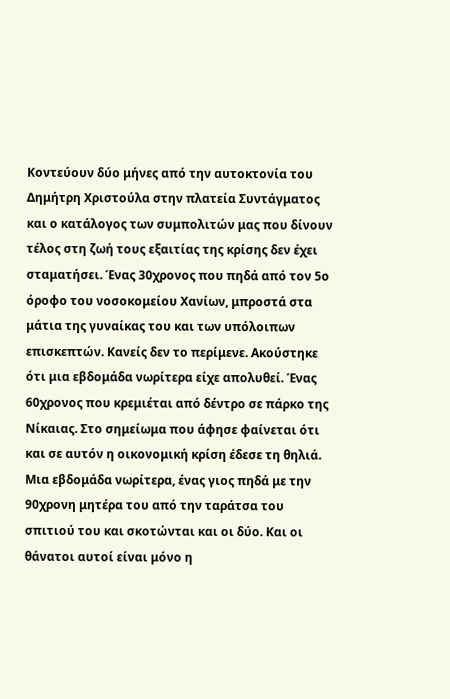Κοντεύουν δύο μήνες από την αυτοκτονία του Δημήτρη Χριστούλα στην πλατεία Συντάγματος και ο κατάλογος των συμπολιτών μας που δίνουν τέλος στη ζωή τους εξαιτίας της κρίσης δεν έχει σταματήσει. Ένας 30χρονος που πηδά από τον 5ο όροφο του νοσοκομείου Χανίων, μπροστά στα μάτια της γυναίκας του και των υπόλοιπων επισκεπτών. Κανείς δεν το περίμενε. Ακούστηκε ότι μια εβδομάδα νωρίτερα είχε απολυθεί. Ένας 60χρονος που κρεμιέται από δέντρο σε πάρκο της Νίκαιας. Στο σημείωμα που άφησε φαίνεται ότι και σε αυτόν η οικονομική κρίση έδεσε τη θηλιά. Μια εβδομάδα νωρίτερα, ένας γιος πηδά με την 90χρονη μητέρα του από την ταράτσα του σπιτιού του και σκοτώνται και οι δύο. Και οι θάνατοι αυτοί είναι μόνο η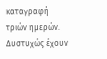καταγραφή τριών ημερών. Δυστυχώς έχουν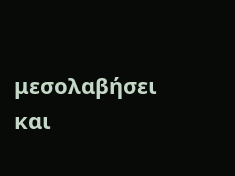μεσολαβήσει και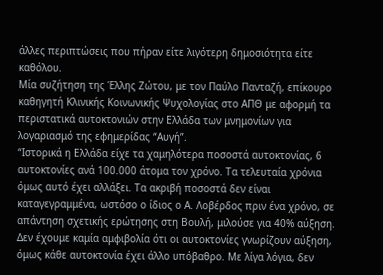άλλες περιπτώσεις που πήραν είτε λιγότερη δημοσιότητα είτε καθόλου.
Μία συζήτηση της Έλλης Ζώτου, με τον Παύλο Πανταζή, επίκουρο καθηγητή Κλινικής Κοινωνικής Ψυχολογίας στο ΑΠΘ με αφορμή τα περιστατικά αυτοκτονιών στην Ελλάδα των μνημονίων για λογαριασμό της εφημερίδας “Αυγή”.
“Ιστορικά η Ελλάδα είχε τα χαμηλότερα ποσοστά αυτοκτονίας, 6 αυτοκτονίες ανά 100.000 άτομα τον χρόνο. Τα τελευταία χρόνια όμως αυτό έχει αλλάξει. Τα ακριβή ποσοστά δεν είναι καταγεγραμμένα, ωστόσο ο ίδιος ο Α. Λοβέρδος πριν ένα χρόνο, σε απάντηση σχετικής ερώτησης στη Βουλή, μιλούσε για 40% αύξηση. Δεν έχουμε καμία αμφιβολία ότι οι αυτοκτονίες γνωρίζουν αύξηση, όμως κάθε αυτοκτονία έχει άλλο υπόβαθρο. Με λίγα λόγια, δεν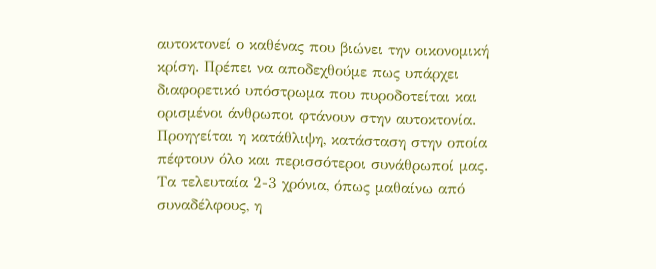αυτοκτονεί ο καθένας που βιώνει την οικονομική κρίση. Πρέπει να αποδεχθούμε πως υπάρχει διαφορετικό υπόστρωμα που πυροδοτείται και ορισμένοι άνθρωποι φτάνουν στην αυτοκτονία. Προηγείται η κατάθλιψη, κατάσταση στην οποία πέφτουν όλο και περισσότεροι συνάθρωποί μας. Τα τελευταία 2-3 χρόνια, όπως μαθαίνω από συναδέλφους, η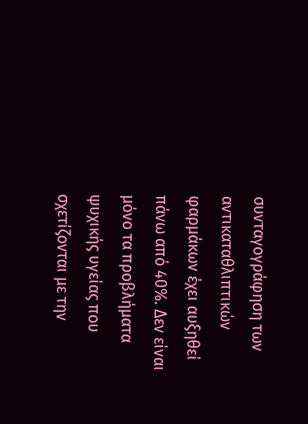συνταγογράφηση των αντικαταθλιπτικών φαρμάκων έχει αυξηθεί πάνω από 40%. Δεν είναι μόνο τα προβλήματα ψυχικής υγείας που σχετίζονται με την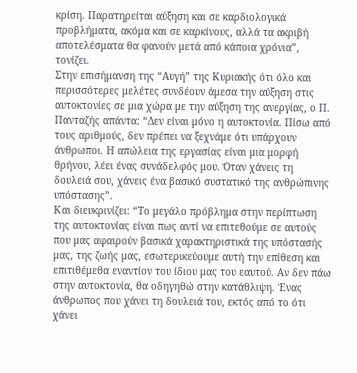κρίση. Παρατηρείται αύξηση και σε καρδιολογικά προβλήματα, ακόμα και σε καρκίνους, αλλά τα ακριβή αποτελέσματα θα φανούν μετά από κάποια χρόνια”, τονίζει.
Στην επισήμανση της “Αυγή” της Κυριακής ότι όλο και περισσότερες μελέτες συνδέουν άμεσα την αύξηση στις αυτοκτονίες σε μια χώρα με την αύξηση της ανεργίας, ο Π. Πανταζής απάντα: “Δεν είναι μόνο η αυτοκτονία. Πίσω από τους αριθμούς, δεν πρέπει να ξεχνάμε ότι υπάρχουν άνθρωποι. Η απώλεια της εργασίας είναι μια μορφή θρήνου, λέει ένας συνάδελφός μου. Όταν χάνεις τη δουλειά σου, χάνεις ένα βασικό συστατικό της ανθρώπινης υπόστασης”.
Και διευκρινίζει: “Το μεγάλο πρόβλημα στην περίπτωση της αυτοκτονίας είναι πως αντί να επιτεθούμε σε αυτούς που μας αφαιρούν βασικά χαρακτηριστικά της υπόστασής μας, της ζωής μας, εσωτερικεύουμε αυτή την επίθεση και επιτιθέμεθα εναντίον του ίδιου μας του εαυτού. Αν δεν πάω στην αυτοκτονία, θα οδηγηθώ στην κατάθλιψη. Ένας άνθρωπος που χάνει τη δουλειά του, εκτός από το ότι χάνει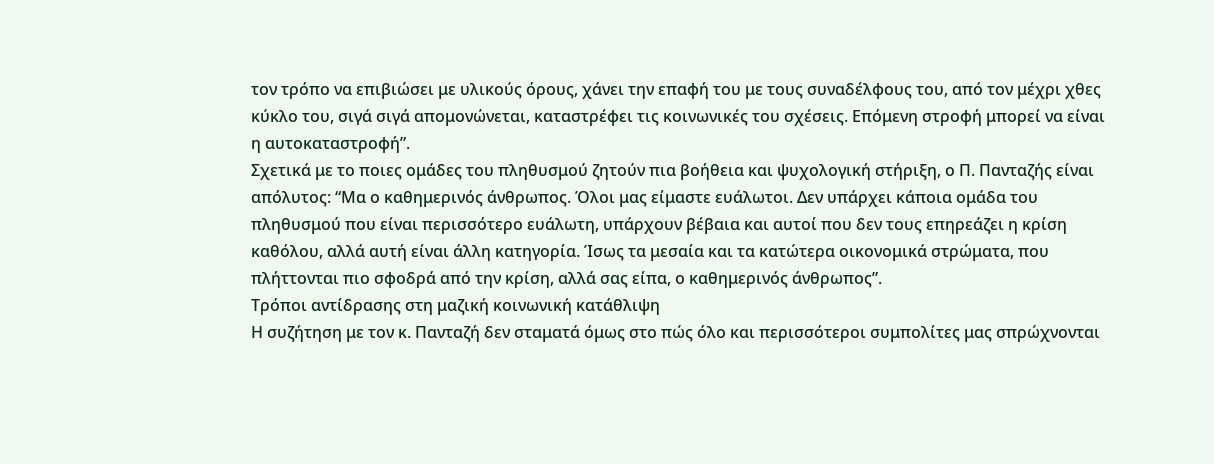τον τρόπο να επιβιώσει με υλικούς όρους, χάνει την επαφή του με τους συναδέλφους του, από τον μέχρι χθες κύκλο του, σιγά σιγά απομονώνεται, καταστρέφει τις κοινωνικές του σχέσεις. Επόμενη στροφή μπορεί να είναι η αυτοκαταστροφή”.
Σχετικά με το ποιες ομάδες του πληθυσμού ζητούν πια βοήθεια και ψυχολογική στήριξη, ο Π. Πανταζής είναι απόλυτος: “Μα ο καθημερινός άνθρωπος. Όλοι μας είμαστε ευάλωτοι. Δεν υπάρχει κάποια ομάδα του πληθυσμού που είναι περισσότερο ευάλωτη, υπάρχουν βέβαια και αυτοί που δεν τους επηρεάζει η κρίση καθόλου, αλλά αυτή είναι άλλη κατηγορία. Ίσως τα μεσαία και τα κατώτερα οικονομικά στρώματα, που πλήττονται πιο σφοδρά από την κρίση, αλλά σας είπα, ο καθημερινός άνθρωπος”.
Τρόποι αντίδρασης στη μαζική κοινωνική κατάθλιψη
Η συζήτηση με τον κ. Πανταζή δεν σταματά όμως στο πώς όλο και περισσότεροι συμπολίτες μας σπρώχνονται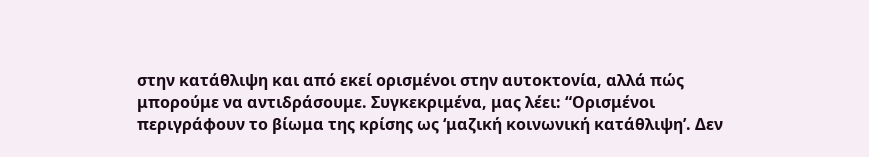στην κατάθλιψη και από εκεί ορισμένοι στην αυτοκτονία, αλλά πώς μπορούμε να αντιδράσουμε. Συγκεκριμένα, μας λέει: “Ορισμένοι περιγράφουν το βίωμα της κρίσης ως ‘μαζική κοινωνική κατάθλιψη’. Δεν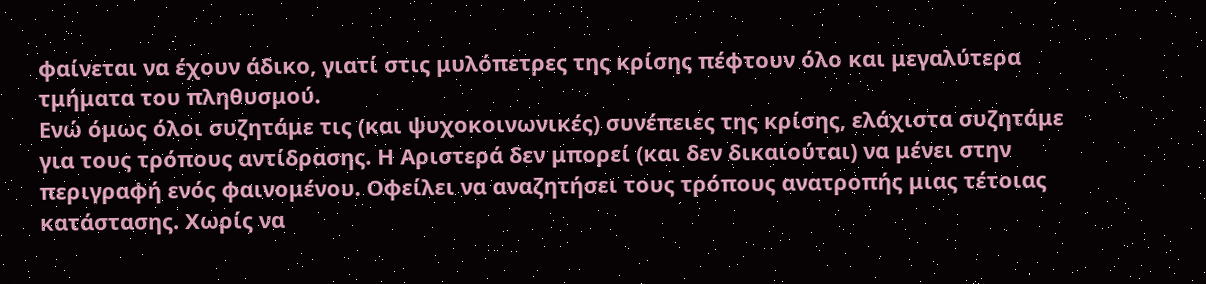φαίνεται να έχουν άδικο, γιατί στις μυλόπετρες της κρίσης πέφτουν όλο και μεγαλύτερα τμήματα του πληθυσμού.
Ενώ όμως όλοι συζητάμε τις (και ψυχοκοινωνικές) συνέπειες της κρίσης, ελάχιστα συζητάμε για τους τρόπους αντίδρασης. Η Αριστερά δεν μπορεί (και δεν δικαιούται) να μένει στην περιγραφή ενός φαινομένου. Οφείλει να αναζητήσει τους τρόπους ανατροπής μιας τέτοιας κατάστασης. Χωρίς να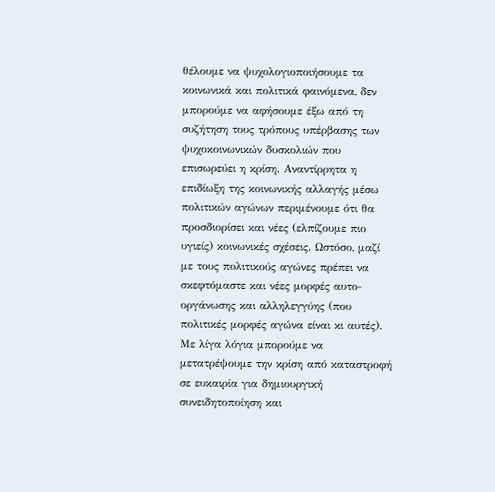θέλουμε να ψυχολογιοποιήσουμε τα κοινωνικά και πολιτικά φαινόμενα, δεν μπορούμε να αφήσουμε έξω από τη συζήτηση τους τρόπους υπέρβασης των ψυχοκοινωνικών δυσκολιών που επισωρεύει η κρίση. Αναντίρρητα η επιδίωξη της κοινωνικής αλλαγής μέσω πολιτικών αγώνων περιμένουμε ότι θα προσδιορίσει και νέες (ελπίζουμε πιο υγιείς) κοινωνικές σχέσεις. Ωστόσο, μαζί με τους πολιτικούς αγώνες πρέπει να σκεφτόμαστε και νέες μορφές αυτο-οργάνωσης και αλληλεγγύης (που πολιτικές μορφές αγώνα είναι κι αυτές).
Με λίγα λόγια μπορούμε να μετατρέψουμε την κρίση από καταστροφή σε ευκαιρία για δημιουργική συνειδητοποίηση και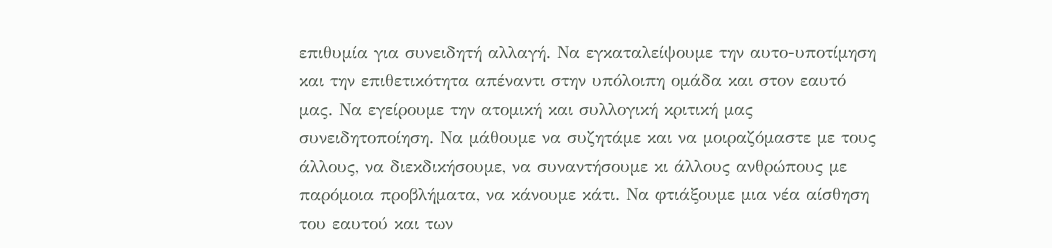επιθυμία για συνειδητή αλλαγή. Να εγκαταλείψουμε την αυτο-υποτίμηση και την επιθετικότητα απέναντι στην υπόλοιπη ομάδα και στον εαυτό μας. Να εγείρουμε την ατομική και συλλογική κριτική μας συνειδητοποίηση. Να μάθουμε να συζητάμε και να μοιραζόμαστε με τους άλλους, να διεκδικήσουμε, να συναντήσουμε κι άλλους ανθρώπους με παρόμοια προβλήματα, να κάνουμε κάτι. Να φτιάξουμε μια νέα αίσθηση του εαυτού και των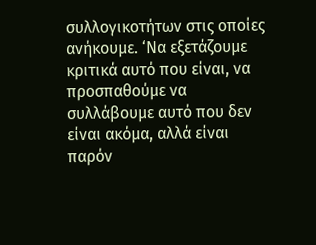συλλογικοτήτων στις οποίες ανήκουμε. ‘Να εξετάζουμε κριτικά αυτό που είναι, να προσπαθούμε να συλλάβουμε αυτό που δεν είναι ακόμα, αλλά είναι παρόν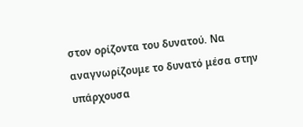στον ορίζοντα του δυνατού. Να αναγνωρίζουμε το δυνατό μέσα στην υπάρχουσα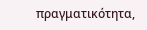πραγματικότητα,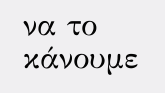να το κάνουμε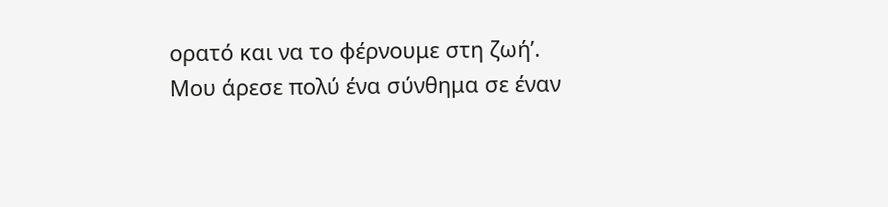ορατό και να το φέρνουμε στη ζωή’.
Μου άρεσε πολύ ένα σύνθημα σε έναν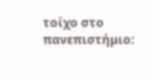τοίχο στο πανεπιστήμιο: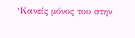‘Κανείς μόνος του στην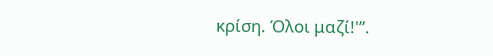κρίση. Όλοι μαζί!'”.